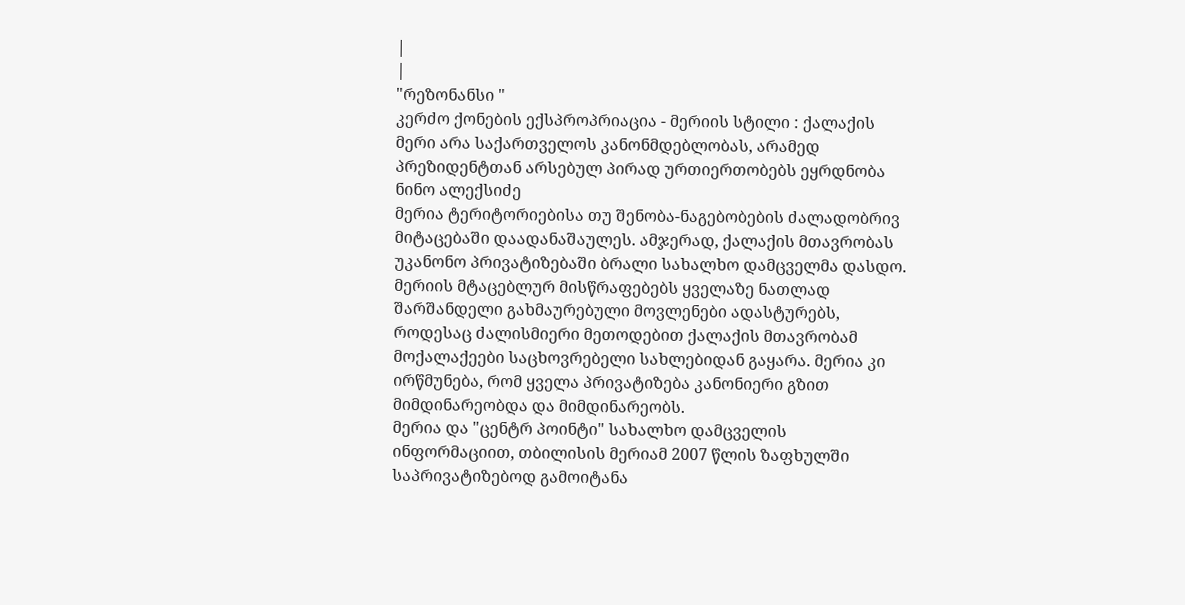|
|
"რეზონანსი "
კერძო ქონების ექსპროპრიაცია - მერიის სტილი : ქალაქის მერი არა საქართველოს კანონმდებლობას, არამედ პრეზიდენტთან არსებულ პირად ურთიერთობებს ეყრდნობა ნინო ალექსიძე
მერია ტერიტორიებისა თუ შენობა-ნაგებობების ძალადობრივ მიტაცებაში დაადანაშაულეს. ამჯერად, ქალაქის მთავრობას უკანონო პრივატიზებაში ბრალი სახალხო დამცველმა დასდო. მერიის მტაცებლურ მისწრაფებებს ყველაზე ნათლად შარშანდელი გახმაურებული მოვლენები ადასტურებს, როდესაც ძალისმიერი მეთოდებით ქალაქის მთავრობამ მოქალაქეები საცხოვრებელი სახლებიდან გაყარა. მერია კი ირწმუნება, რომ ყველა პრივატიზება კანონიერი გზით მიმდინარეობდა და მიმდინარეობს.
მერია და "ცენტრ პოინტი" სახალხო დამცველის ინფორმაციით, თბილისის მერიამ 2007 წლის ზაფხულში საპრივატიზებოდ გამოიტანა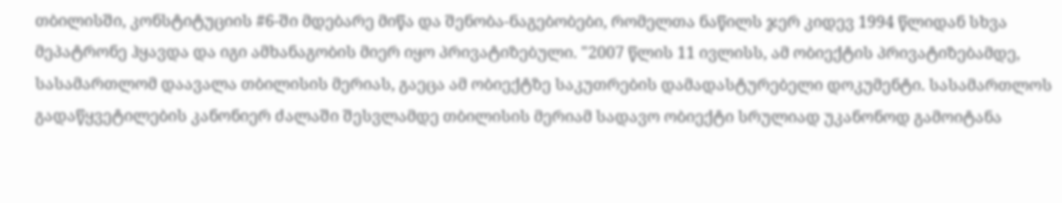თბილისში, კონსტიტუციის #6-ში მდებარე მიწა და შენობა-ნაგებობები, რომელთა ნაწილს ჯერ კიდევ 1994 წლიდან სხვა მეპატრონე ჰყავდა და იგი ამხანაგობის მიერ იყო პრივატიზებული. "2007 წლის 11 ივლისს, ამ ობიექტის პრივატიზებამდე, სასამართლომ დაავალა თბილისის მერიას, გაეცა ამ ობიექტზე საკუთრების დამადასტურებელი დოკუმენტი. სასამართლოს გადაწყვეტილების კანონიერ ძალაში შესვლამდე თბილისის მერიამ სადავო ობიექტი სრულიად უკანონოდ გამოიტანა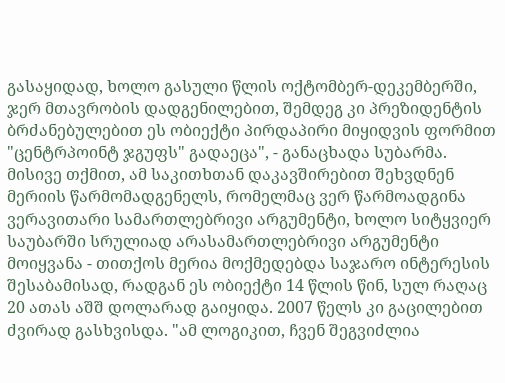გასაყიდად, ხოლო გასული წლის ოქტომბერ-დეკემბერში, ჯერ მთავრობის დადგენილებით, შემდეგ კი პრეზიდენტის ბრძანებულებით ეს ობიექტი პირდაპირი მიყიდვის ფორმით "ცენტრპოინტ ჯგუფს" გადაეცა", - განაცხადა სუბარმა. მისივე თქმით, ამ საკითხთან დაკავშირებით შეხვდნენ მერიის წარმომადგენელს, რომელმაც ვერ წარმოადგინა ვერავითარი სამართლებრივი არგუმენტი, ხოლო სიტყვიერ საუბარში სრულიად არასამართლებრივი არგუმენტი მოიყვანა - თითქოს მერია მოქმედებდა საჯარო ინტერესის შესაბამისად, რადგან ეს ობიექტი 14 წლის წინ, სულ რაღაც 20 ათას აშშ დოლარად გაიყიდა. 2007 წელს კი გაცილებით ძვირად გასხვისდა. "ამ ლოგიკით, ჩვენ შეგვიძლია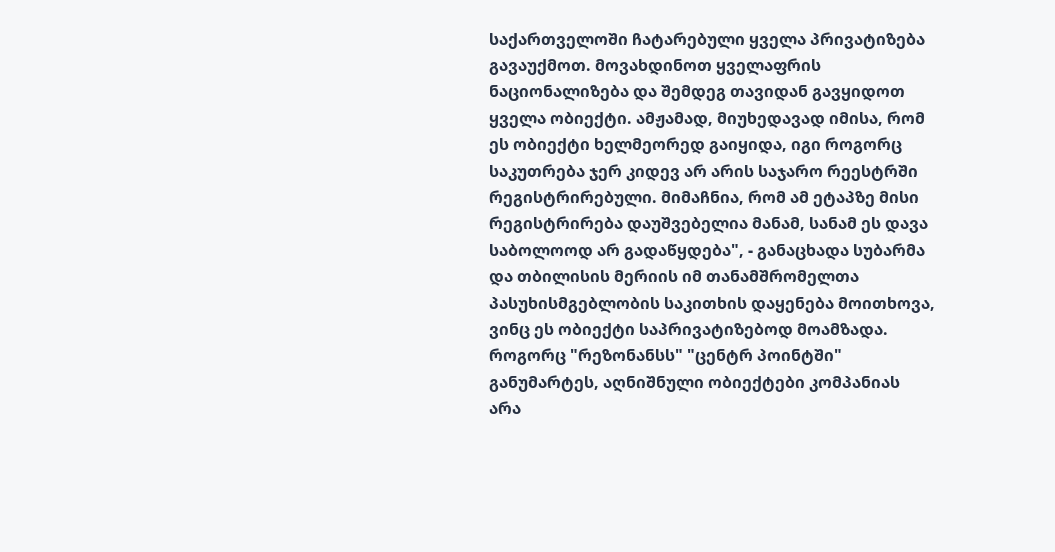საქართველოში ჩატარებული ყველა პრივატიზება გავაუქმოთ. მოვახდინოთ ყველაფრის ნაციონალიზება და შემდეგ თავიდან გავყიდოთ ყველა ობიექტი. ამჟამად, მიუხედავად იმისა, რომ ეს ობიექტი ხელმეორედ გაიყიდა, იგი როგორც საკუთრება ჯერ კიდევ არ არის საჯარო რეესტრში რეგისტრირებული. მიმაჩნია, რომ ამ ეტაპზე მისი რეგისტრირება დაუშვებელია მანამ, სანამ ეს დავა საბოლოოდ არ გადაწყდება", - განაცხადა სუბარმა და თბილისის მერიის იმ თანამშრომელთა პასუხისმგებლობის საკითხის დაყენება მოითხოვა, ვინც ეს ობიექტი საპრივატიზებოდ მოამზადა. როგორც "რეზონანსს" "ცენტრ პოინტში" განუმარტეს, აღნიშნული ობიექტები კომპანიას არა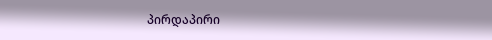პირდაპირი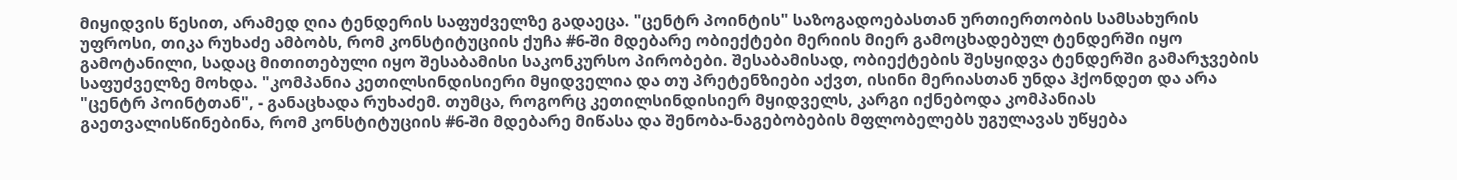მიყიდვის წესით, არამედ ღია ტენდერის საფუძველზე გადაეცა. "ცენტრ პოინტის" საზოგადოებასთან ურთიერთობის სამსახურის უფროსი, თიკა რუხაძე ამბობს, რომ კონსტიტუციის ქუჩა #6-ში მდებარე ობიექტები მერიის მიერ გამოცხადებულ ტენდერში იყო გამოტანილი, სადაც მითითებული იყო შესაბამისი საკონკურსო პირობები. შესაბამისად, ობიექტების შესყიდვა ტენდერში გამარჯვების საფუძველზე მოხდა. "კომპანია კეთილსინდისიერი მყიდველია და თუ პრეტენზიები აქვთ, ისინი მერიასთან უნდა ჰქონდეთ და არა "ცენტრ პოინტთან", - განაცხადა რუხაძემ. თუმცა, როგორც კეთილსინდისიერ მყიდველს, კარგი იქნებოდა კომპანიას გაეთვალისწინებინა, რომ კონსტიტუციის #6-ში მდებარე მიწასა და შენობა-ნაგებობების მფლობელებს უგულავას უწყება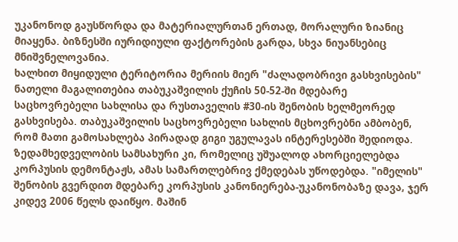უკანონოდ გაუსწორდა და მატერიალურთან ერთად, მორალური ზიანიც მიაყენა. ბიზნესში იურიდიული ფაქტორების გარდა, სხვა ნიუანსებიც მნიშვნელოვანია.
ხალხით მიყიდული ტერიტორია მერიის მიერ "ძალადობრივი გასხვისების" ნათელი მაგალითებია თაბუკაშვილის ქუჩის 50-52-ში მდებარე საცხოვრებელი სახლისა და რუსთაველის #30-ის შენობის ხელმეორედ გასხვისება. თაბუკაშვილის საცხოვრებელი სახლის მცხოვრებნი ამბობენ, რომ მათი გამოსახლება პირადად გიგი უგულავას ინტერესებში შედიოდა. ზედამხედველობის სამსახური კი, რომელიც უშუალოდ ახორციელებდა კორპუსის დემონტაჟს, ამას სამართლებრივ ქმედებას უწოდებდა. "იმელის" შენობის გვერდით მდებარე კორპუსის კანონიერება-უკანონობაზე დავა, ჯერ კიდევ 2006 წელს დაიწყო. მაშინ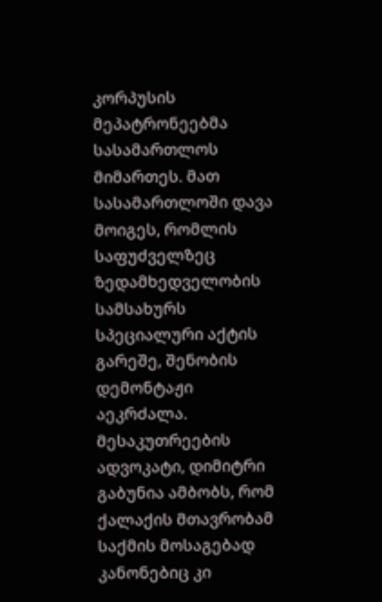კორპუსის მეპატრონეებმა სასამართლოს მიმართეს. მათ სასამართლოში დავა მოიგეს, რომლის საფუძველზეც ზედამხედველობის სამსახურს სპეციალური აქტის გარეშე, შენობის დემონტაჟი აეკრძალა. მესაკუთრეების ადვოკატი, დიმიტრი გაბუნია ამბობს, რომ ქალაქის მთავრობამ საქმის მოსაგებად კანონებიც კი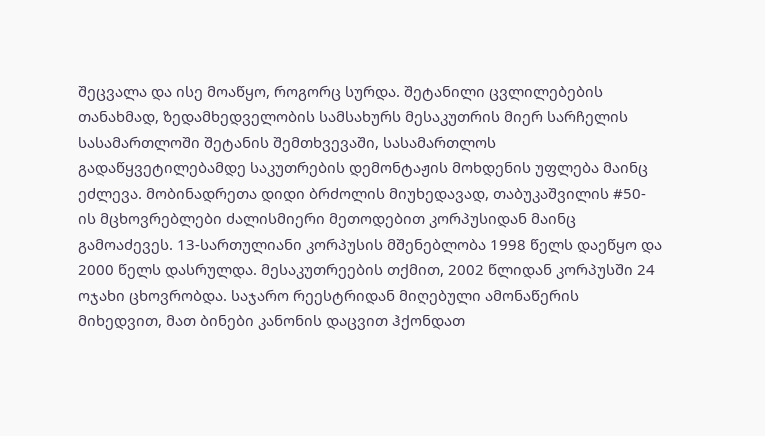შეცვალა და ისე მოაწყო, როგორც სურდა. შეტანილი ცვლილებების თანახმად, ზედამხედველობის სამსახურს მესაკუთრის მიერ სარჩელის სასამართლოში შეტანის შემთხვევაში, სასამართლოს გადაწყვეტილებამდე საკუთრების დემონტაჟის მოხდენის უფლება მაინც ეძლევა. მობინადრეთა დიდი ბრძოლის მიუხედავად, თაბუკაშვილის #50-ის მცხოვრებლები ძალისმიერი მეთოდებით კორპუსიდან მაინც გამოაძევეს. 13-სართულიანი კორპუსის მშენებლობა 1998 წელს დაეწყო და 2000 წელს დასრულდა. მესაკუთრეების თქმით, 2002 წლიდან კორპუსში 24 ოჯახი ცხოვრობდა. საჯარო რეესტრიდან მიღებული ამონაწერის მიხედვით, მათ ბინები კანონის დაცვით ჰქონდათ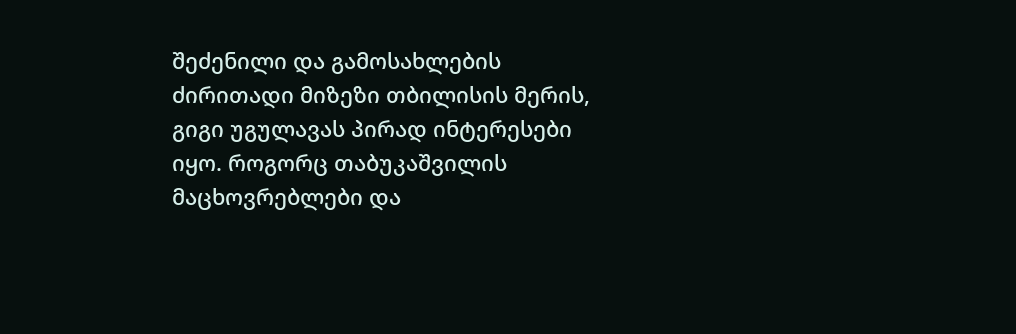შეძენილი და გამოსახლების ძირითადი მიზეზი თბილისის მერის, გიგი უგულავას პირად ინტერესები იყო. როგორც თაბუკაშვილის მაცხოვრებლები და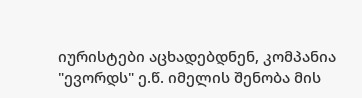იურისტები აცხადებდნენ, კომპანია "ევორდს" ე.წ. იმელის შენობა მის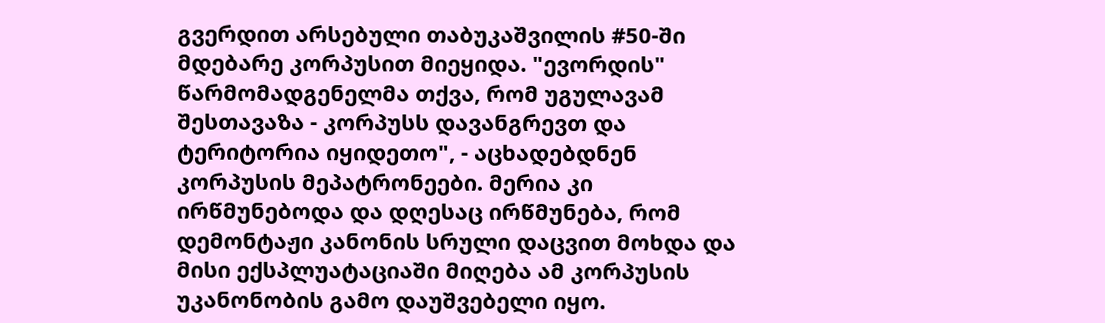გვერდით არსებული თაბუკაშვილის #50-ში მდებარე კორპუსით მიეყიდა. "ევორდის" წარმომადგენელმა თქვა, რომ უგულავამ შესთავაზა - კორპუსს დავანგრევთ და ტერიტორია იყიდეთო", - აცხადებდნენ კორპუსის მეპატრონეები. მერია კი ირწმუნებოდა და დღესაც ირწმუნება, რომ დემონტაჟი კანონის სრული დაცვით მოხდა და მისი ექსპლუატაციაში მიღება ამ კორპუსის უკანონობის გამო დაუშვებელი იყო.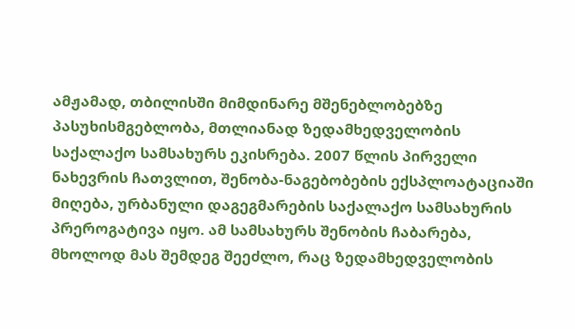ამჟამად, თბილისში მიმდინარე მშენებლობებზე პასუხისმგებლობა, მთლიანად ზედამხედველობის საქალაქო სამსახურს ეკისრება. 2007 წლის პირველი ნახევრის ჩათვლით, შენობა-ნაგებობების ექსპლოატაციაში მიღება, ურბანული დაგეგმარების საქალაქო სამსახურის პრეროგატივა იყო. ამ სამსახურს შენობის ჩაბარება, მხოლოდ მას შემდეგ შეეძლო, რაც ზედამხედველობის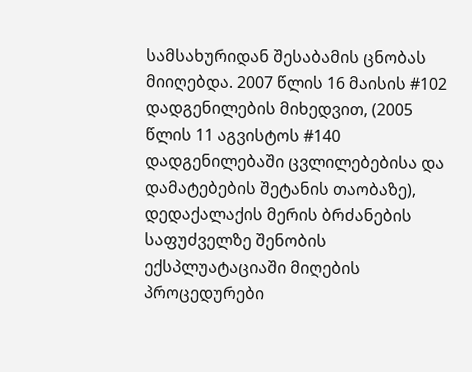სამსახურიდან შესაბამის ცნობას მიიღებდა. 2007 წლის 16 მაისის #102 დადგენილების მიხედვით, (2005 წლის 11 აგვისტოს #140 დადგენილებაში ცვლილებებისა და დამატებების შეტანის თაობაზე), დედაქალაქის მერის ბრძანების საფუძველზე შენობის ექსპლუატაციაში მიღების პროცედურები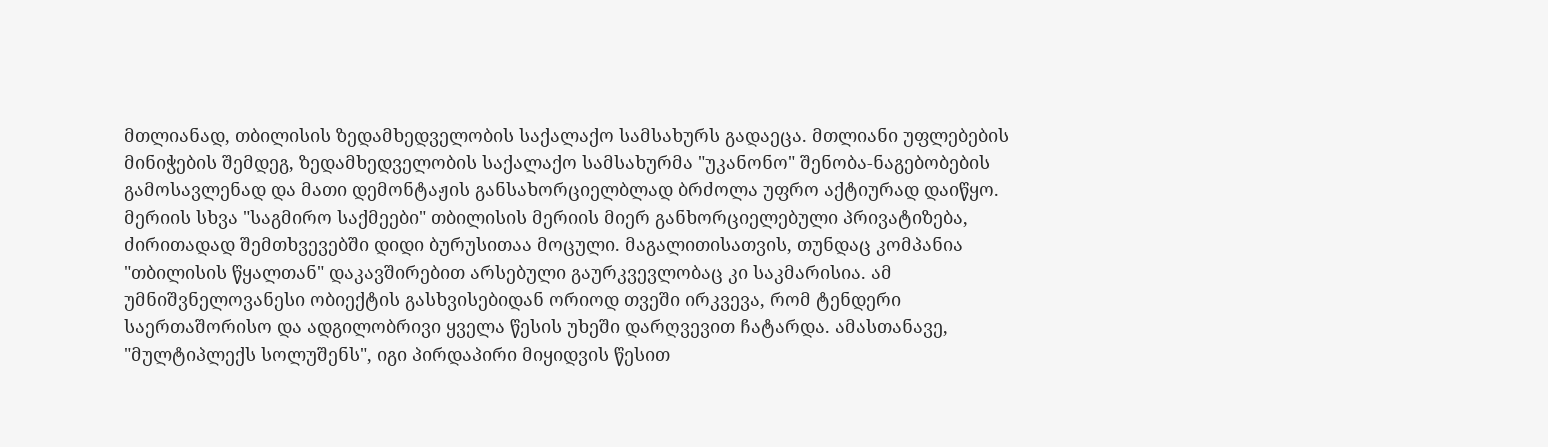მთლიანად, თბილისის ზედამხედველობის საქალაქო სამსახურს გადაეცა. მთლიანი უფლებების მინიჭების შემდეგ, ზედამხედველობის საქალაქო სამსახურმა "უკანონო" შენობა-ნაგებობების გამოსავლენად და მათი დემონტაჟის განსახორციელბლად ბრძოლა უფრო აქტიურად დაიწყო.
მერიის სხვა "საგმირო საქმეები" თბილისის მერიის მიერ განხორციელებული პრივატიზება, ძირითადად შემთხვევებში დიდი ბურუსითაა მოცული. მაგალითისათვის, თუნდაც კომპანია "თბილისის წყალთან" დაკავშირებით არსებული გაურკვევლობაც კი საკმარისია. ამ უმნიშვნელოვანესი ობიექტის გასხვისებიდან ორიოდ თვეში ირკვევა, რომ ტენდერი საერთაშორისო და ადგილობრივი ყველა წესის უხეში დარღვევით ჩატარდა. ამასთანავე, "მულტიპლექს სოლუშენს", იგი პირდაპირი მიყიდვის წესით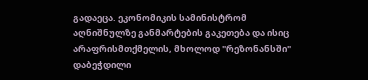გადაეცა. ეკონომიკის სამინისტრომ აღნიშნულზე განმარტების გაკეთება და ისიც არაფრისმთქმელის, მხოლოდ "რეზონანსში" დაბეჭდილი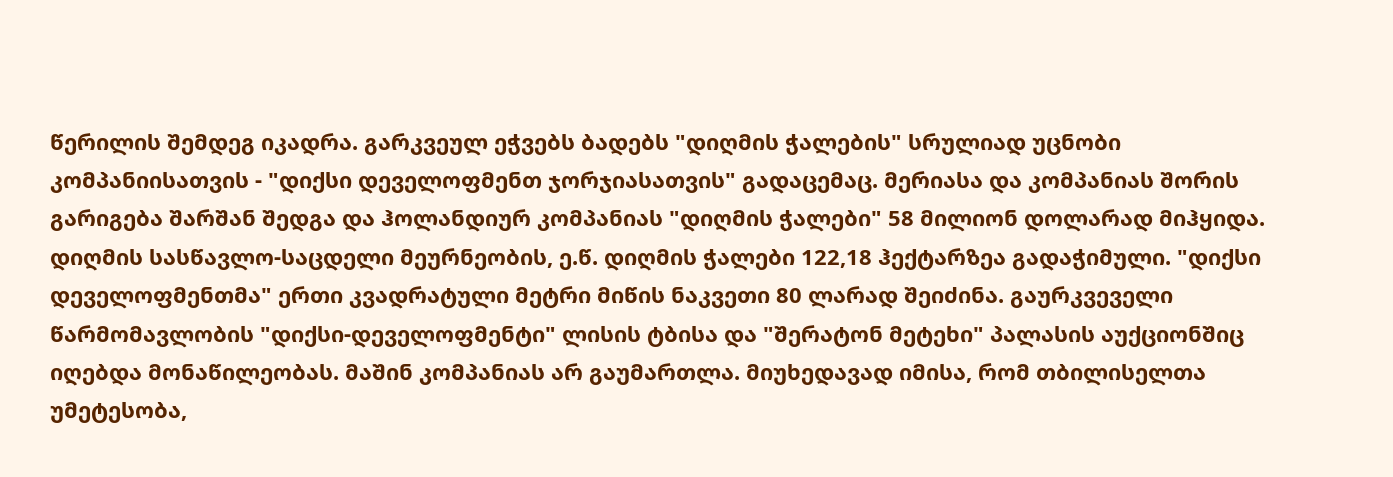წერილის შემდეგ იკადრა. გარკვეულ ეჭვებს ბადებს "დიღმის ჭალების" სრულიად უცნობი კომპანიისათვის - "დიქსი დეველოფმენთ ჯორჯიასათვის" გადაცემაც. მერიასა და კომპანიას შორის გარიგება შარშან შედგა და ჰოლანდიურ კომპანიას "დიღმის ჭალები" 58 მილიონ დოლარად მიჰყიდა. დიღმის სასწავლო-საცდელი მეურნეობის, ე.წ. დიღმის ჭალები 122,18 ჰექტარზეა გადაჭიმული. "დიქსი დეველოფმენთმა" ერთი კვადრატული მეტრი მიწის ნაკვეთი 80 ლარად შეიძინა. გაურკვეველი წარმომავლობის "დიქსი-დეველოფმენტი" ლისის ტბისა და "შერატონ მეტეხი" პალასის აუქციონშიც იღებდა მონაწილეობას. მაშინ კომპანიას არ გაუმართლა. მიუხედავად იმისა, რომ თბილისელთა უმეტესობა,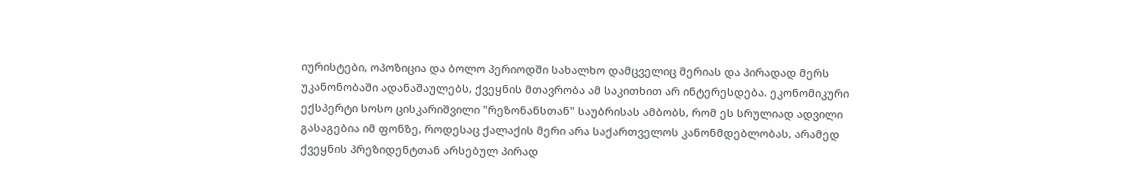იურისტები, ოპოზიცია და ბოლო პერიოდში სახალხო დამცველიც მერიას და პირადად მერს უკანონობაში ადანაშაულებს, ქვეყნის მთავრობა ამ საკითხით არ ინტერესდება. ეკონომიკური ექსპერტი სოსო ცისკარიშვილი "რეზონანსთან" საუბრისას ამბობს, რომ ეს სრულიად ადვილი გასაგებია იმ ფონზე, როდესაც ქალაქის მერი არა საქართველოს კანონმდებლობას, არამედ ქვეყნის პრეზიდენტთან არსებულ პირად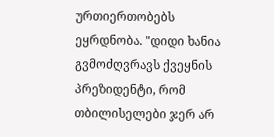ურთიერთობებს ეყრდნობა. "დიდი ხანია გვმოძღვრავს ქვეყნის პრეზიდენტი, რომ თბილისელები ჯერ არ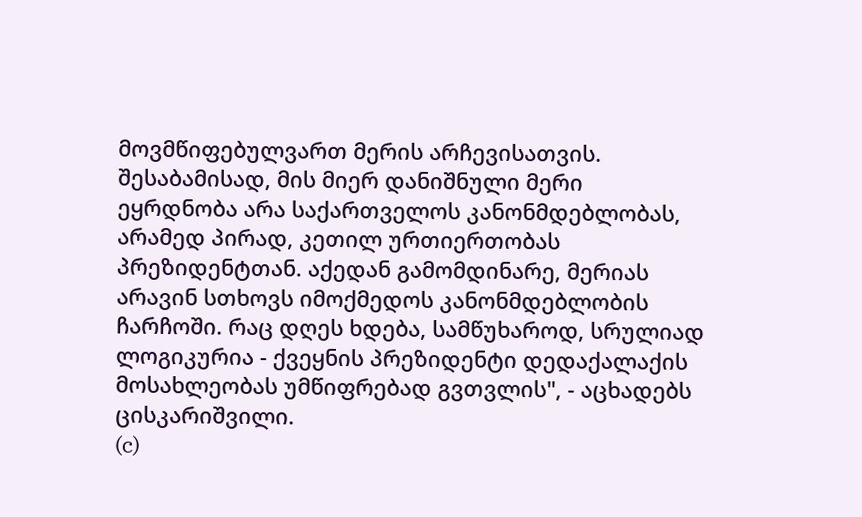მოვმწიფებულვართ მერის არჩევისათვის. შესაბამისად, მის მიერ დანიშნული მერი ეყრდნობა არა საქართველოს კანონმდებლობას, არამედ პირად, კეთილ ურთიერთობას პრეზიდენტთან. აქედან გამომდინარე, მერიას არავინ სთხოვს იმოქმედოს კანონმდებლობის ჩარჩოში. რაც დღეს ხდება, სამწუხაროდ, სრულიად ლოგიკურია - ქვეყნის პრეზიდენტი დედაქალაქის მოსახლეობას უმწიფრებად გვთვლის", - აცხადებს ცისკარიშვილი.
(c)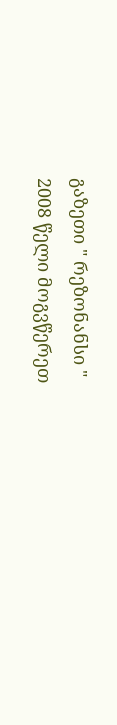გაზეთი " რეზონანსი "
2008 წელი მოგვწერეთ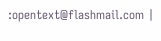:opentext@flashmail.com |